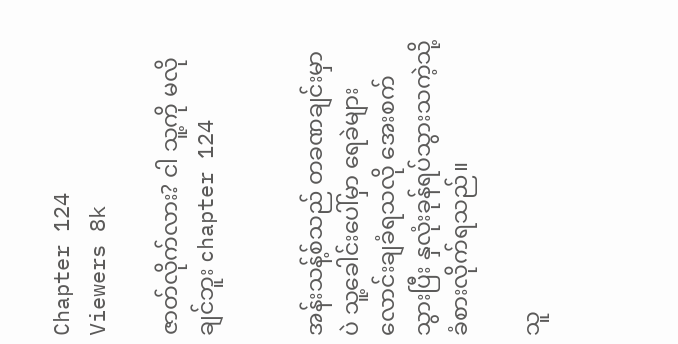Chapter 124
Viewers 8k

ဇာတ်လိုက်လား? ငါ သူ့ကို မလိုချင်ဘူး chapter 124


အန်းသန့်စ်သည် တခဏချင်းမှာပဲ သူ့ခေါင်းပေါ်မှာ ရေခဲများ လောင်းချခံရသလို အေးစက်သွားပြီး နှလုံးခုန်ရပ်သွားသကဲ့သို့ ခံစားလိုက်ရသည်။

သူ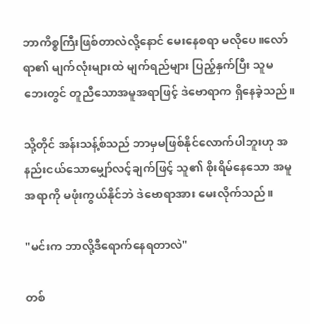ဘာကိစ္စကြီးဖြစ်တာလဲလို့နောင် မေးနေစရာ မလိုပေ။လော်ရာ၏ မျက်လုံးများထဲ မျက်ရည်များ ပြည့်နှက်ပြီး သူမဘေးတွင် တူညီသောအမူအရာဖြင့် ဒဲဗောရာက ရှိနေခဲ့သည်။

သို့တိုင် အန်းသန့်စ်သည် ဘာမှမဖြစ်နိုင်လောက်ပါဘူးဟု အနည်းငယ်သောမျှော်လင့်ချက်ဖြင့် သူ၏ စိုးရိမ်နေသော အမူအရာကို မဖုံးကွယ်နိုင်ဘဲ ဒဲဗောရာအား မေးလိုက်သည်။

"မင်းက ဘာလို့ဒီရောက်နေရတာလဲ"

တစ်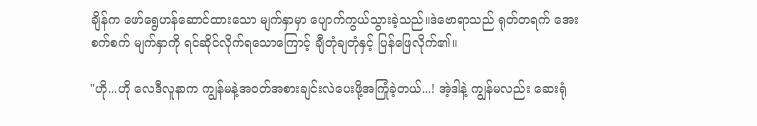ချိန်က ဖော်ရွေဟန်ဆောင်ထားသော မျက်နှာမှာ ပျောက်ကွယ်သွားခဲ့သည်။ဒဲဗောရာသည် ရုတ်တရက် အေးစက်စက် မျက်နှာကို ရင်ဆိုင်လိုက်ရသောကြောင့် ချီတုံချတုံနှင့် ပြန်ဖြေလိုက်၏။

"ဟို...ဟို လေဒီလူနာက ကျွန်မနဲ့အဝတ်အစားချင်းလဲပေးဖို့အကြုံခဲ့တယ်...! အဲ့ဒါနဲ့ ကျွန်မလည်း ဆေးရုံ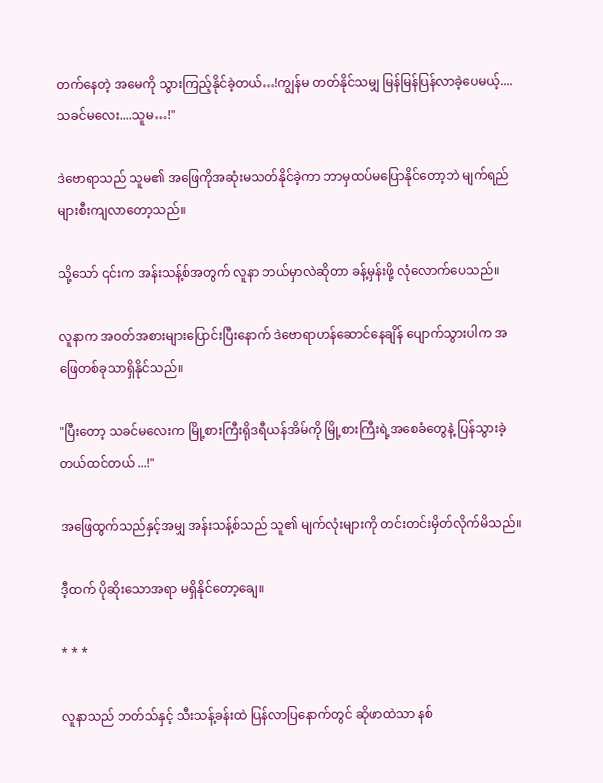တက်နေတဲ့ အမေကို သွားကြည့်နိုင်ခဲ့တယ်…!ကျွန်မ တတ်နိုင်သမျှ မြန်မြန်ပြန်လာခဲ့ပေမယ့်....သခင်မလေး....သူမ…!"

ဒဲဗောရာသည် သူမ၏ အဖြေကိုအဆုံးမသတ်နိုင်ခဲ့ကာ ဘာမှထပ်မပြောနိုင်တော့ဘဲ မျက်ရည်များစီးကျလာတော့သည်။

သို့သော် ၎င်းက အန်းသန့်စ်အတွက် လူနာ ဘယ်မှာလဲဆိုတာ ခန့်မှန်းဖို့ လုံလောက်ပေသည်။

လူနာက အဝတ်အစားများပြောင်းပြီးနောက် ဒဲဗောရာဟန်ဆောင်နေချိန် ပျောက်သွားပါက အဖြေတစ်ခုသာရှိနိုင်သည်။

"ပြီးတော့ သခင်မလေးက မြို့စားကြီးရိုဒရီယန်အိမ်ကို မြို့စားကြီးရဲ့အစေခံတွေနဲ့ ပြန်သွားခဲ့တယ်ထင်တယ် ...!"

အဖြေထွက်သည်နှင့်အမျှ အန်းသန့်စ်သည် သူ၏ မျက်လုံးများကို တင်းတင်းမှိတ်လိုက်မိသည်။

ဒီ့ထက် ပိုဆိုးသောအရာ မရှိနိုင်တော့ချေ။

* * *

လူနာသည် ဘတ်သ်နှင့် သီးသန့်ခန်းထဲ ပြန်လာပြနောက်တွင် ဆိုဖာထဲသာ နစ်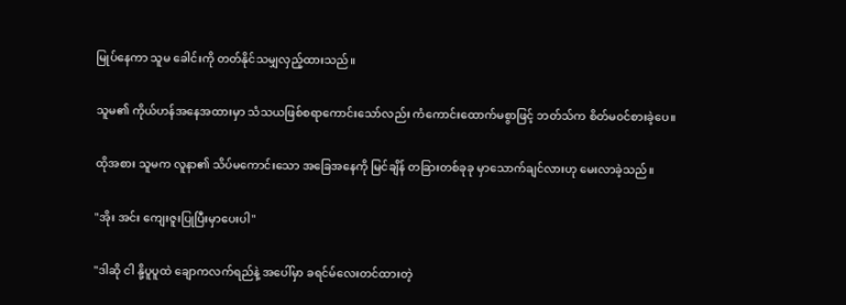မြုပ်နေကာ သူမ ခေါင်းကို တတ်နိုင်သမျှလှည့်ထားသည်။

သူမ၏ ကိုယ်ဟန်အနေအထားမှာ သံသယဖြစ်စရာကောင်းသော်လည်း ကံကောင်းထောက်မစွာဖြင့် ဘတ်သ်က စိတ်မ၀င်စားခဲ့ပေ။

ထိုအစား သူမက လူနာ၏ သိပ်မကောင်းသော အခြေအနေကို မြင်ချိန် တခြားတစ်ခုခု မှာသောက်ချင်လားဟု မေးလာခဲ့သည်။

"အိုး အင်း ကျေးဇူးပြုပြီးမှာပေးပါ"

"ဒါဆို ငါ နို့ပူပူထဲ ချောကလက်ရည်နဲ့ အပေါ်မှာ ခရင်မ်လေးတင်ထားတဲ့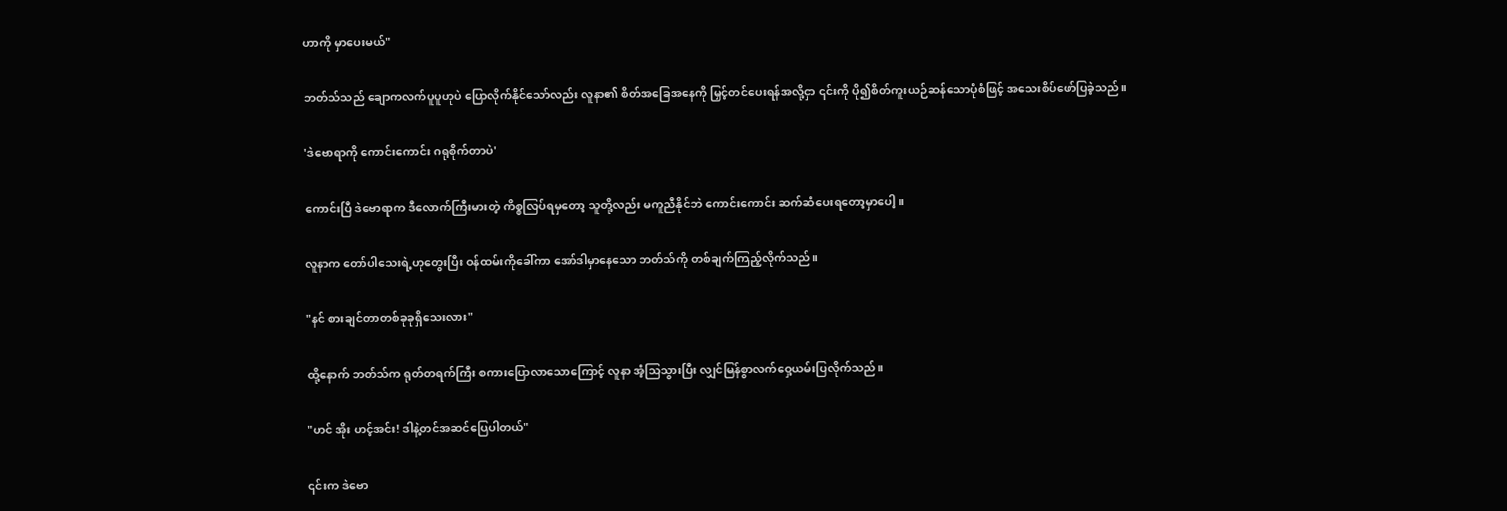ဟာကို မှာပေးမယ်"

ဘတ်သ်သည် ချောကလက်ပူပူဟုပဲ ပြောလိုက်နိုင်သော်လည်း လူနာ၏ စိတ်အခြေအနေကို မြှင့်တင်ပေးရန်အလို့ငှာ ၎င်းကို ပို၍စိတ်ကူးယဉ်ဆန်သောပုံစံဖြင့် အသေးစိပ်ဖော်ပြခဲ့သည်။

'ဒဲဗောရာကို ကောင်းကောင်း ဂရုစိုက်တာပဲ'

ကောင်းပြီ ဒဲဗောရာက ဒီလောက်ကြီးမားတဲ့ ကိစ္စလြပ်ရမှတော့ သူတို့လည်း မကူညီနိုင်ဘဲ ကောင်းကောင်း ဆက်ဆံပေးရတော့မှာပေါ့။

လူနာက တော်ပါသေးရဲ့ဟုတွေးပြီး ဝန်ထမ်းကိုခေါ်ကာ အော်ဒါမှာနေသော ဘတ်သ်ကို တစ်ချက်ကြည့်လိုက်သည်။

"နင် စားချင်တာတစ်ခုခုရှိသေးလား"

ထို့နောက် ဘတ်သ်က ရုတ်တရက်ကြီး စကားပြောလာသောကြောင့် လူနာ အံ့သြသွားပြီး လျှင်မြန်စွာလက်ဝှေ့ယမ်းပြလိုက်သည်။

"ဟင် အိုး ဟင့်အင်း! ဒါနဲ့တင်အဆင်ပြေပါတယ်"

၎င်းက ဒဲဗော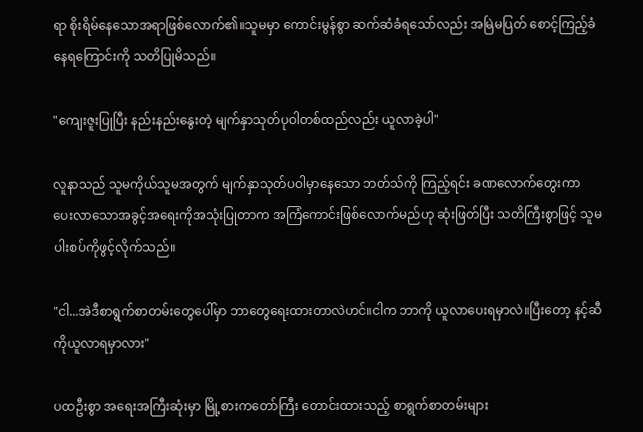ရာ စိုးရိမ်နေသောအရာဖြစ်လောက်၏။သူမမှာ ကောင်းမွန်စွာ ဆက်ဆံခံရသော်လည်း အမြဲမပြတ် စောင့်ကြည့်ခံနေရကြောင်းကို သတိပြုမိသည်။

"ကျေးဇူးပြုပြီး နည်းနည်းနွေးတဲ့ မျက်နှာသုတ်ပုဝါတစ်ထည်လည်း ယူလာခဲ့ပါ"

လူနာသည် သူမကိုယ်သူမအတွက် မျက်နှာသုတ်ပဝါမှာနေသော ဘတ်သ်ကို ကြည့်ရင်း ခဏလောက်တွေးကာ ပေးလာသောအခွင့်အရေးကိုအသုံးပြုတာက အကြံကောင်းဖြစ်လောက်မည်ဟု ဆုံးဖြတ်ပြီး သတိကြီးစွာဖြင့် သူမပါးစပ်ကိုဖွင့်လိုက်သည်။

"ငါ...အဲဒီစာရွက်စာတမ်းတွေပေါ်မှာ ဘာတွေရေးထားတာလဲဟင်။ငါက ဘာကို ယူလာပေးရမှာလဲ။ပြီးတော့ နင့်ဆီကိုယူလာရမှာလား"

ပထဦးစွာ အရေးအကြီးဆုံးမှာ မြို့စားကတော်ကြီး တောင်းထားသည့် စာရွက်စာတမ်းများ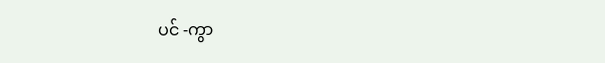ပင် -ကွာ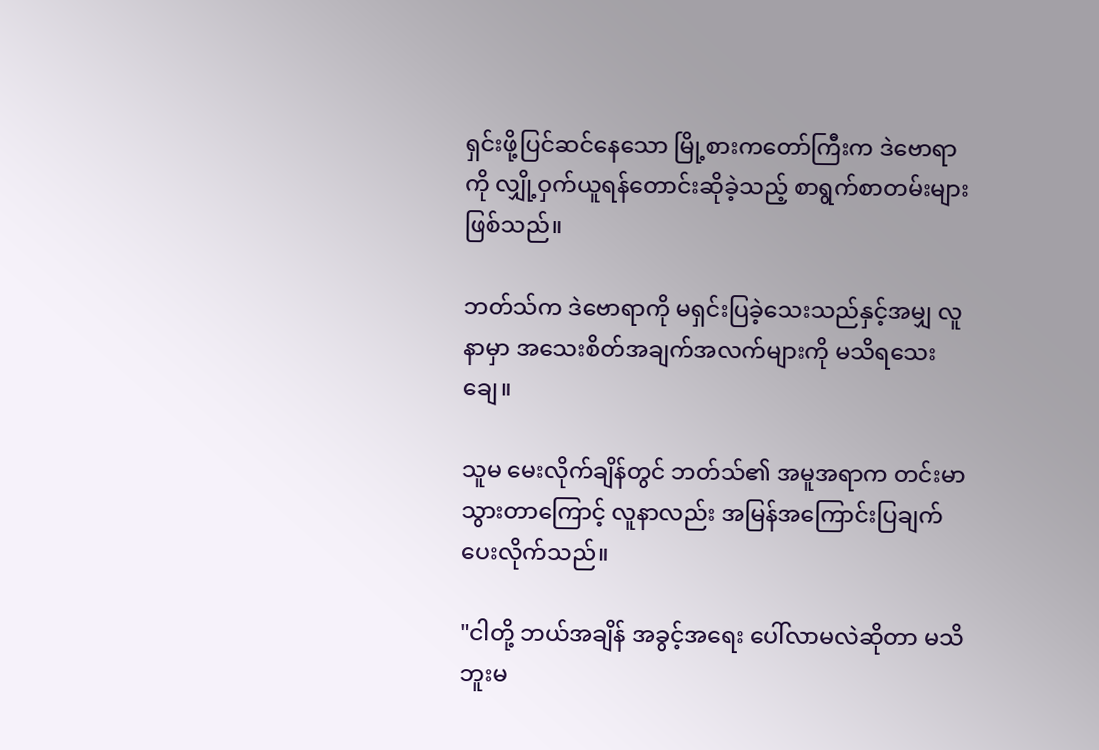ရှင်းဖို့ပြင်‌ဆင်နေသော မြို့စားကတော်ကြီးက ဒဲဗောရာကို လျှို့ဝှက်ယူရန်တောင်းဆိုခဲ့သည့် စာရွက်စာတမ်းများဖြစ်သည်။

ဘတ်သ်က ဒဲဗောရာကို မရှင်းပြခဲ့သေးသည်နှင့်အမျှ လူနာမှာ အသေးစိတ်အချက်အလက်များကို မသိရသေးချေ။

သူမ မေးလိုက်ချိန်တွင် ဘတ်သ်၏ အမူအရာက တင်းမာသွားတာကြောင့် လူနာလည်း အမြန်အကြောင်းပြချက်ပေးလိုက်သည်။

"ငါတို့ ဘယ်အချိန် အခွင့်အရေး ပေါ်လာမလဲဆိုတာ မသိဘူးမ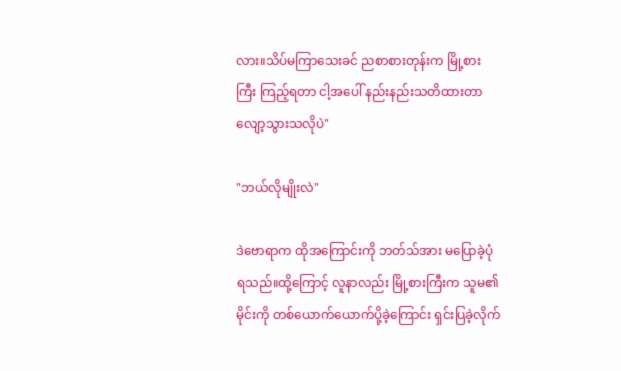လား။သိပ်မကြာသေးခင် ညစာစားတုန်းက မြို့စားကြီး ကြည့်ရတာ ငါ့အပေါ် နည်းနည်းသတိထားတာလျော့သွားသလိုပဲ"

"ဘယ်လိုမျိုးလဲ"

ဒဲဗောရာက ထိုအကြောင်းကို ဘတ်သ်အား မပြောခဲ့ပုံရသည်။ထို့ကြောင့် လူနာလည်း မြို့စားကြီးက သူမ၏မိုင်းကို တစ်ယောက်ယောက်ပို့ခဲ့ကြောင်း ရှင်းပြခဲ့လိုက်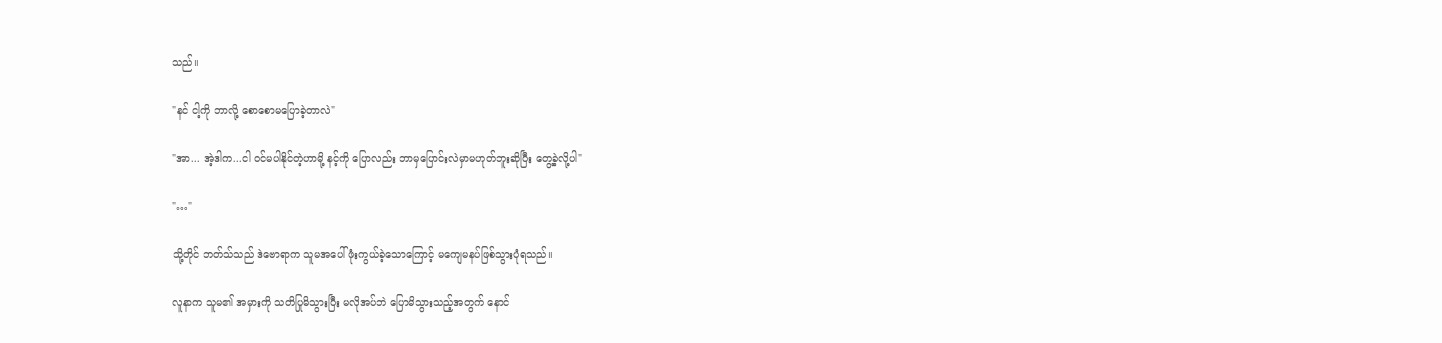သည်။

"နင် ငါ့ကို ဘာလို့ စောစောမပြောခဲ့တာလဲ"

"အာ... အဲ့ဒါက...ငါ ဝင်မပါနိုင်တဲ့ဟာမို့ နင့်ကို ပြောလည်း ဘာမှပြောင်းလဲမှာမဟုတ်ဘူးဆိုပြီး တွေ့ခဲ့လို့ပါ"

"…"

သို့တိုင် ဘတ်သ်သည် ဒဲဗောရာက သူမအပေါ် ဖုံးကွယ်ခဲ့သောကြောင့် မကျေမနပ်ဖြစ်သွားပုံရသည်။

လူနာက သူမ၏ အမှားကို သတိပြုမိသွားပြီး မလိုအပ်ဘဲ ပြောမိသွားသည့်အတွက် နောင်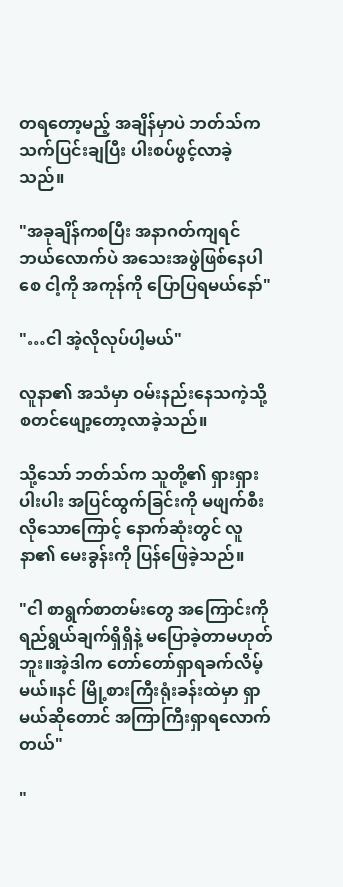တရတော့မည့် အချိန်မှာပဲ ဘတ်သ်က သက်ပြင်းချပြီး ပါးစပ်ဖွင့်လာခဲ့သည်။

"အခုချိန်ကစပြီး အနာဂတ်ကျရင် ဘယ်လောက်ပဲ အသေးအဖွဲဖြစ်နေပါစေ ငါ့ကို အကုန်ကို ပြောပြရမယ်နော်"

"…ငါ အဲ့လိုလုပ်ပါ့မယ်"

လူနာ၏ အသံမှာ ဝမ်းနည်း‌နေသကဲ့သို့ စတင်ဖျော့တော့လာခဲ့သည်။

သို့သော် ဘတ်သ်က သူတို့၏ ရှားရှားပါးပါး အပြင်ထွက်ခြင်းကို မဖျက်စီးလိုသောကြောင့် နောက်ဆုံးတွင် လူနာ၏ မေးခွန်းကို ပြန်ဖြေခဲ့သည်။

"ငါ စာရွက်စာတမ်းတွေ အကြောင်းကို ရည်ရွယ်ချက်ရှိရှိနဲ့ မပြောခဲ့တာမဟုတ်ဘူး။အဲ့ဒါက တော်တော်ရှာရခက်လိမ့်မယ်။နင် မြို့စားကြီးရုံးခန်းထဲမှာ ရှာမယ်ဆိုတောင် အကြာကြီးရှာရလောက်တယ်"

"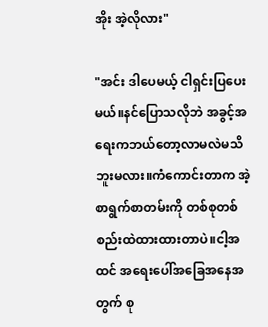အိုး အဲ့လိုလား"

"အင်း ဒါပေမယ့် ငါရှင်းပြပေးမယ်။နင်ပြောသလိုဘဲ အ‌ခွင့်အရေးကဘယ်တော့လာမလဲမသိဘူးမလား။ကံကောင်းတာက အဲ့စာရွက်စာတမ်းကို တစ်စုတစ်စည်းထဲထားထားတာပဲ။ငါ့အထင် အရေးပေါ်အခြေအနေအတွက် စု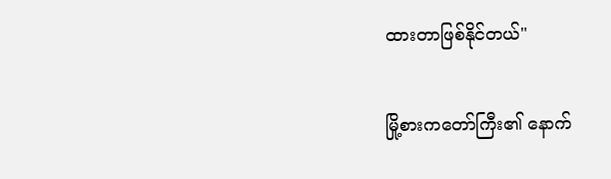ထားတာဖြစ်နိုင်တယ်"

မြို့စားကတော်ကြီး၏ နောက်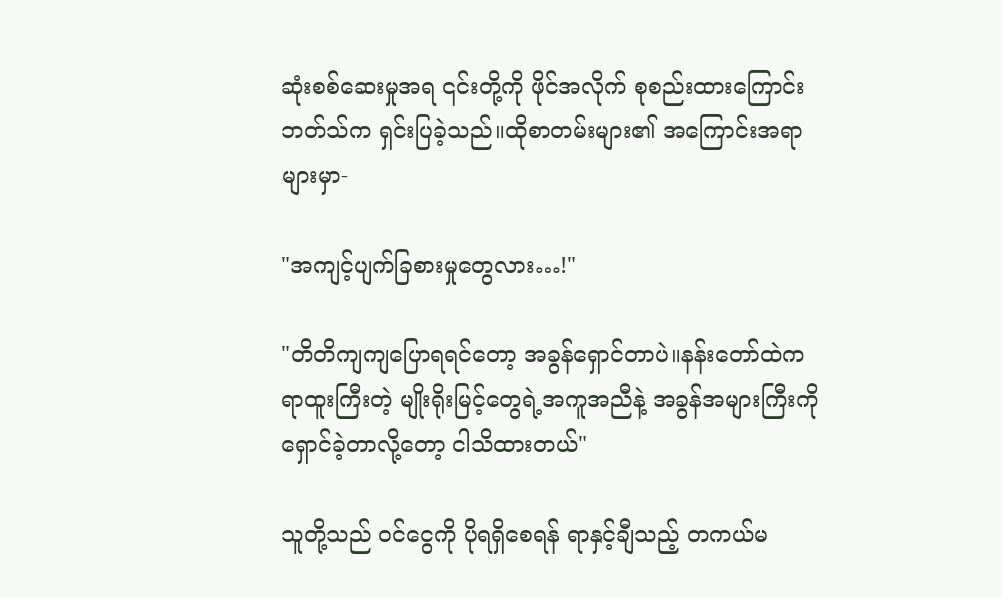ဆုံးစစ်ဆေးမှုအရ ၎င်းတို့ကို ဖိုင်အလိုက် စုစည်းထားကြောင်း ဘတ်သ်က ရှင်းပြခဲ့သည်။ထိုစာတမ်းများ၏ အကြောင်းအရာများမှာ-

"အကျင့်ပျက်ခြစားမှုတွေလား…!"

"တိတိကျကျပြောရရင်တော့ အခွန်ရှောင်တာပဲ။နန်းတော်ထဲက ရာထူးကြီးတဲ့ မျိုးရိုးမြင့်တွေရဲ့အကူအညီနဲ့ အခွန်အများကြီးကို ရှောင်ခဲ့တာလို့တော့ ငါသိထားတယ်"

သူတို့သည် ၀င်ငွေကို ပိုရရှိစေရန် ရာနှင့်ချီသည့် တကယ်မ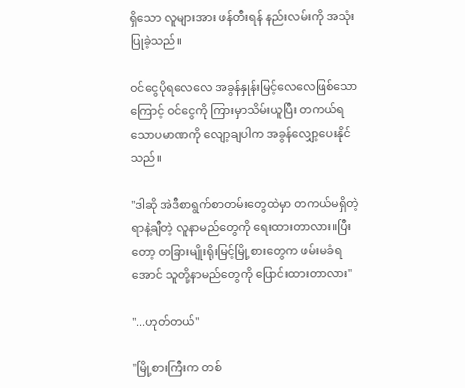ရှိသော လူများအား ဖန်တီးရန် နည်းလမ်းကို အသုံးပြုခဲ့သည်။

ဝင်ငွေပိုရလေလေ အခွန်နှုန်းမြင့်လေလေဖြစ်သောကြောင့် ဝင်ငွေကို ကြားမှာသိမ်းယူပြီး တကယ်ရသောပမာဏကို လျော့ချပါက အခွန်လျှော့ပေးနိုင်သည်။

"ဒါဆို အဲဒီစာရွက်စာတမ်းတွေထဲမှာ တကယ်မရှိတဲ့ရာနဲ့ချီတဲ့ လူနာမည်တွေကို ရေးထားတာလား။ပြီးတော့ တခြားမျိုးရိုးမြင့်မြို့စားတွေက ဖမ်းမခံရအောင် သူတို့နာမည်တွေကို ပြောင်းထားတာလား"

"...ဟုတ်တယ်"

"မြို့စားကြီးက တစ်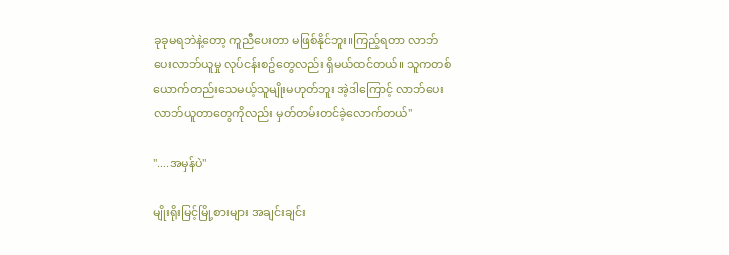ခုခုမရဘဲနဲ့တော့ ကူညီပေးတာ မဖြစ်နိုင်ဘူး။ကြည့်ရတာ လာဘ်ပေးလာဘ်ယူမှု လုပ်ငန်းစဥ်တွေလည်း ရှိမယ်ထင်တယ်။ သူကတစ်ယောက်တည်းသေမယ့်သူမျိုးမဟုတ်ဘူး အဲ့ဒါကြောင့် လာဘ်ပေးလာဘ်ယူတာတွေကိုလည်း မှတ်တမ်းတင်ခဲ့လောက်တယ်"

"....အမှန်ပဲ"

မျိုးရိုးမြင့်မြို့စားများ အချင်းချင်း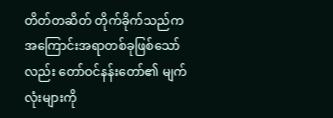တိတ်တဆိတ် တိုက်ခိုက်သည်က အကြောင်းအရာတစ်ခုဖြစ်သော်လည်း တော်ဝင်နန်းတော်၏ မျက်လုံးများကို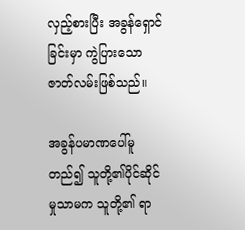လှည့်စားပြီး အခွန်ရှောင်ခြင်းမှာ ကွဲပြားသော ဇာတ်လမ်းဖြစ်သည်။

အခွန်ပမာဏပေါ်မူတည်၍ သူတို့၏ပိုင်ဆိုင်မှုသာမက သူတို့၏ ရာ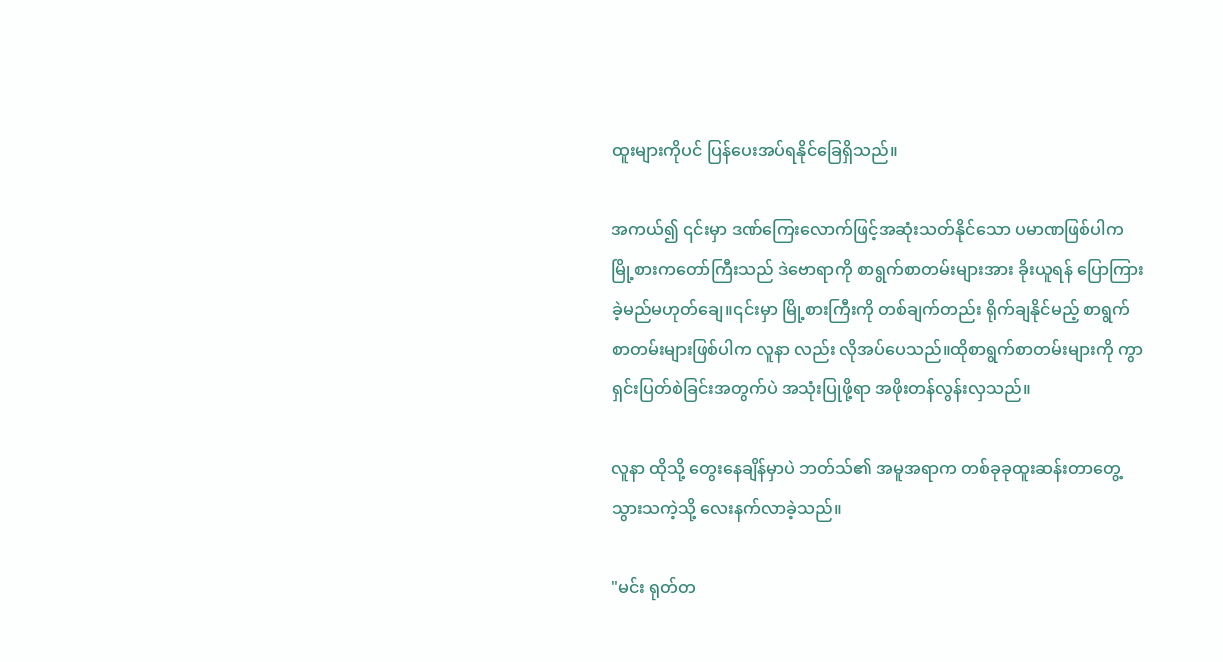ထူးများကိုပင် ပြန်ပေးအပ်ရနိုင်ခြေရှိသည်။

အကယ်၍ ၎င်းမှာ ဒဏ်ကြေးလောက်ဖြင့်အဆုံးသတ်နိုင်သော ပမာဏဖြစ်ပါက မြို့စားကတော်ကြီးသည် ဒဲဗောရာကို စာရွက်စာတမ်းများအား ခိုးယူရန် ပြောကြားခဲ့မည်မဟုတ်ချေ။၎င်းမှာ မြို့စားကြီးကို တစ်ချက်တည်း ရိုက်ချနိုင်မည့် စာရွက်စာတမ်းများဖြစ်ပါက လူနာ လည်း လိုအပ်ပေသည်။ထိုစာရွက်စာတမ်းများကို ကွာရှင်းပြတ်စဲခြင်းအတွက်ပဲ အသုံးပြုဖို့ရာ အဖိုးတန်လွန်းလှသည်။

လူနာ ထိုသို့ တွေးနေချိန်မှာပဲ ဘတ်သ်၏ အမူအရာက တစ်ခုခုထူးဆန်းတာတွေ့သွားသကဲ့သို့ လေးနက်လာခဲ့သည်။

"မင်း ရုတ်တ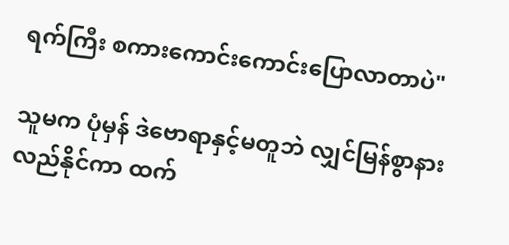ရက်ကြီး စကားကောင်းကောင်းပြောလာတာပဲ"

သူမက ပုံမှန် ဒဲဗောရာနှင့်မတူဘဲ လျှင်မြန်စွာနားလည်နိုင်ကာ ထက်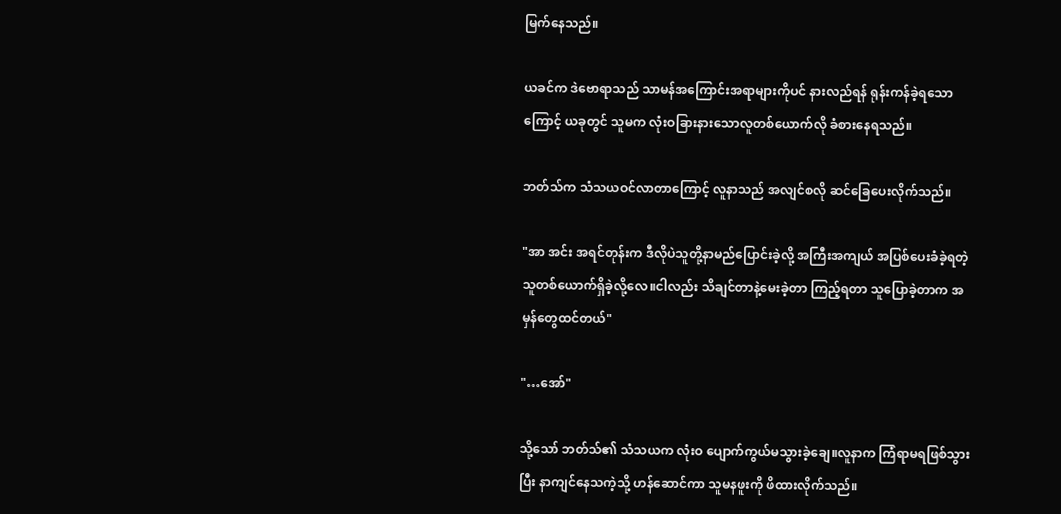မြက်နေသည်။

ယခင်က ဒဲဗောရာသည် သာမန်အကြောင်းအရာများကိုပင် နားလည်ရန် ရုန်းကန်ခဲ့ရသောကြောင့် ယခုတွင် သူမက လုံးဝခြားနားသောလူတစ်ယောက်လို ခံစားနေရသည်။

ဘတ်သ်က သံသယဝင်လာတာကြောင့် လူနာသည် အလျင်စလို ဆင်ခြေပေးလိုက်သည်။

"အာ အင်း အရင်တုန်းက ဒီလိုပဲသူတို့နာမည်ပြောင်းခဲ့လို့ အကြီးအကျယ် အပြစ်ပေးခံခဲ့ရတဲ့ သူတစ်ယောက်ရှိခဲ့လို့လေ။ငါလည်း သိချင်တာနဲ့မေးခဲ့တာ ကြည့်ရတာ သူပြောခဲ့တာက အမှန်တွေထင်တယ်"

"…အော်"

သို့သော် ဘတ်သ်၏ သံသယက လုံးဝ ပျောက်ကွယ်မသွားခဲ့ချေ။လူနာက ကြံရာမရဖြစ်သွားပြီး နာကျင်နေသကဲ့သို့ ဟန်ဆောင်ကာ သူမနဖူးကို ဖိထားလိုက်သည်။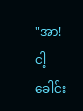"အာ! ငါ့ခေါင်း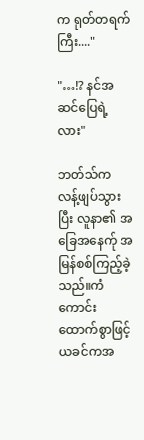က ရုတ်တရက်ကြီး...."

"…!? နင်အဆင်ပြေရဲ့လား"

ဘတ်သ်က လန့်ဖျပ်သွားပြီး လူနာ၏ အခြေအနေက်ု အမြန်စစ်ကြည့်ခဲ့သည်။ကံကောင်းထောက်စွာဖြင့် ယခင်ကအ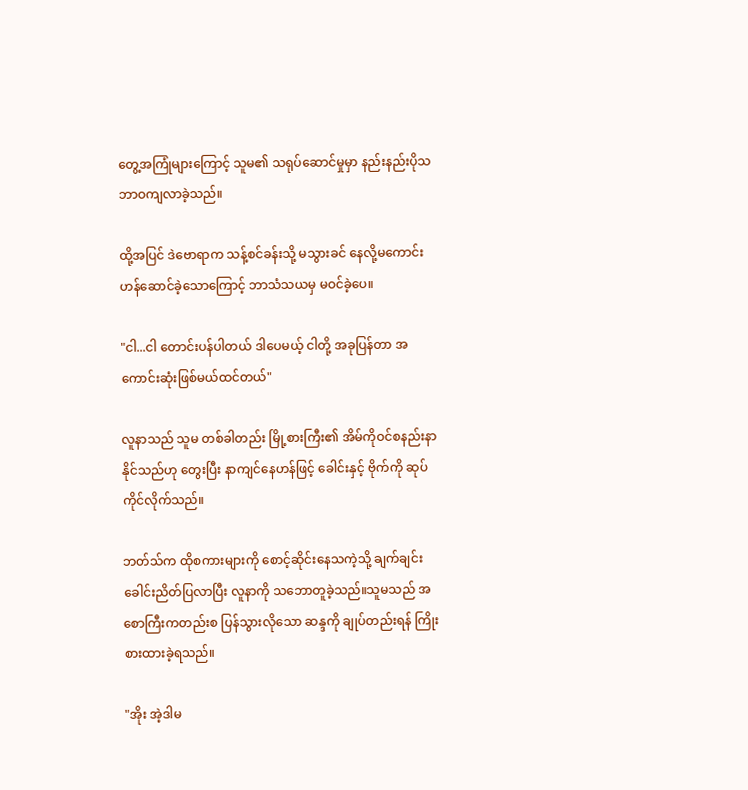တွေ့အကြုံများကြောင့် သူမ၏ သရုပ်ဆောင်မှုမှာ နည်းနည်းပိုသဘာဝကျလာခဲ့သည်။

ထို့အပြင် ဒဲဗောရာက သန့်စင်ခန်းသို့ မသွားခင် နေလို့မကောင်းဟန်ဆောင်ခဲ့သောကြောင့် ဘာသံသယမှ မဝင်ခဲ့ပေ။

"ငါ...ငါ တောင်းပန်ပါတယ် ဒါပေမယ့် ငါတို့ အခုပြန်တာ အကောင်းဆုံးဖြစ်မယ်ထင်တယ်"

လူနာသည် သူမ တစ်ခါတည်း မြို့စားကြီး၏ အိမ်ကိုဝင်စနည်းနာနိုင်သည်ဟု တွေးပြီး နာကျင်နေဟန်ဖြင့် ခေါင်းနှင့် ဗိုက်ကို ဆုပ်ကိုင်လိုက်သည်။

ဘတ်သ်က ထိုစကားများကို စောင့်ဆိုင်းနေသကဲ့သို့ ချက်ချင်းခေါင်းညိတ်ပြလာပြီး လူနာကို သဘောတူခဲ့သည်။သူမသည် အစောကြီးကတည်းစ ပြန်သွားလိုသော ဆန္ဒကို ချုပ်တည်းရန် ကြိုးစားထားခဲ့ရသည်။

"အိုး အဲ့ဒါမ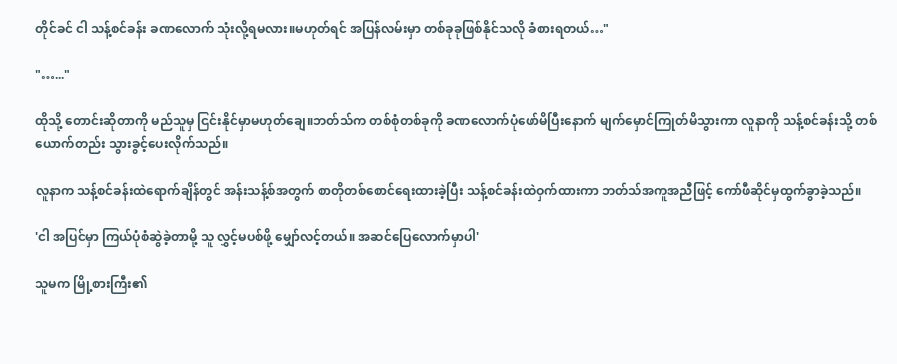တိုင်ခင် ငါ သန့်စင်ခန်း ခဏလောက် သုံးလို့ရမလား။မဟုတ်ရင် အပြန်လမ်းမှာ တစ်ခုခုဖြစ်နိုင်သလို ခံစားရတယ်…"

"…..."

ထိုသို့ တောင်းဆိုတာကို မည်သူမှ ငြင်းနိုင်မှာမဟုတ်ချေ။ဘတ်သ်က တစ်စုံတစ်ခုကို ခဏလောက်ပုံဖော်မိပြီးနောက် မျက်မှောင်ကြုတ်မိသွားကာ လူနာကို သန့်စင်ခန်းသို့ တစ်ယောက်တည်း သွားခွင့်ပေးလိုက်သည်။

လူနာက သန့်စင်ခန်းထဲရောက်ချိန်တွင် အန်းသန့်စ်အတွက် စာတိုတစ်စောင်ရေးထားခဲ့ပြီး သန့်စင်ခန်းထဲဝှက်ထားကာ ဘတ်သ်အကူအညီဖြင့် ကော်ဖီဆိုင်မှထွက်ခွာခဲ့သည်။

'ငါ အပြင်မှာ ကြယ်ပုံစံဆွဲခဲ့တာမို့ သူ လွှင့်မပစ်ဖို့ မျှော်လင့်တယ်။ အဆင်ပြေလောက်မှာပါ'

သူမက မြို့စားကြီး၏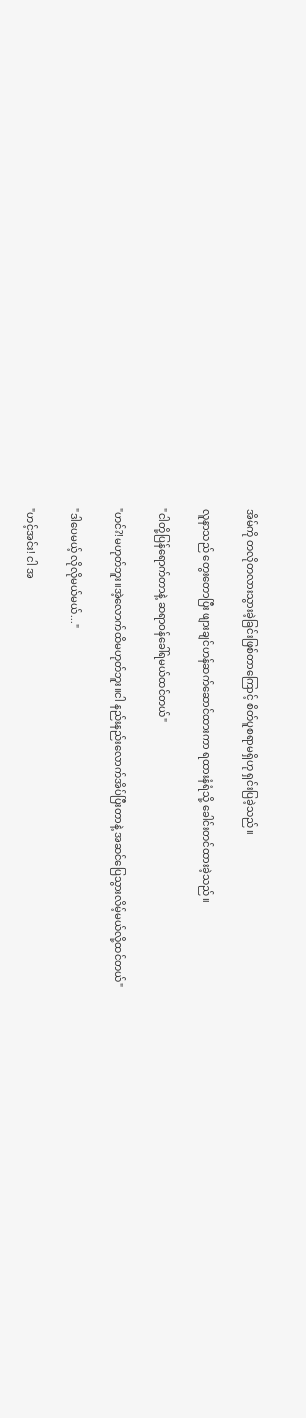အိမ်ကို တလိုတလားသွားခဲ့ခြင်းဖြစ်တာကြောင့် စိတ်ပူစရာမရှိဟု ရှင်းပြခဲ့သည်။

လူနာသည် တွေးတော‌ပြီး ဖျားချင်ဟန်ဆက်ဆောင်ထားကာ ရထားနံရံသို့ ခေါင်းတင်ထားခဲ့သည်။

"ငါတို့ပြန်ရောက်တာနဲ့ ဆရာဝန်ခေါ်ရမယ်ထင်တယ်"

"ဟင်?!မဟုတ်ဘူး။အဲ့လောက်ထိမဟုတ်ဘူး။ငါ နည်းနည်းလောက်အိပ်ပြီးတာနဲ့ အဆင်ပြေသွားလိမ့်မယ်လို့ထင်တယ်"

"ဒါပေမယ့် လိုလိုမယ်မယ်..."

"ဟင့်အင်း! ငါ အ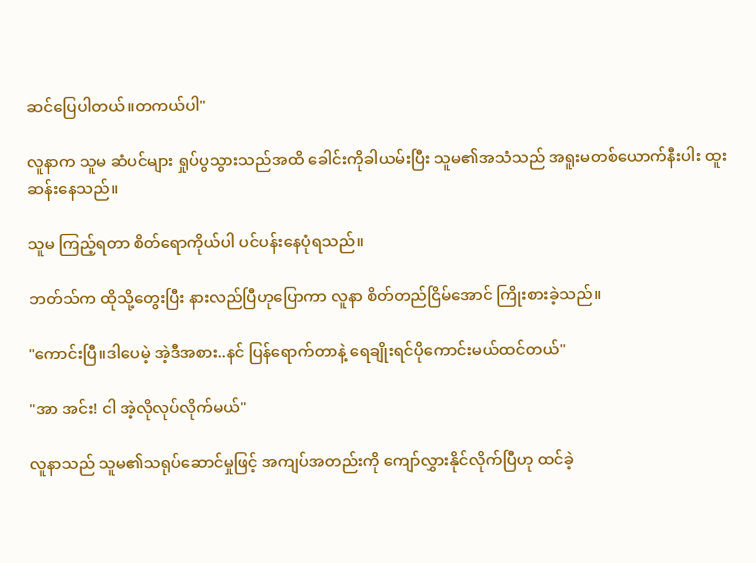ဆင်ပြေပါတယ်။တကယ်ပါ"

လူနာက သူမ ဆံပင်များ ရှုပ်ပွသွားသည်အထိ ခေါင်းကိုခါယမ်းပြီး သူမ၏အသံသည် အရူးမတစ်ယောက်နီးပါး ထူးဆန်းနေသည်။

သူမ ကြည့်ရတာ စိတ်ရောကိုယ်ပါ ပင်ပန်းနေပုံရသည်။

ဘတ်သ်က ထိုသို့တွေးပြီး နားလည်ပြီဟုပြောကာ လူနာ စိတ်တည်ငြိမ်အောင် ကြိုးစားခဲ့သည်။

"ကောင်းပြီ။ဒါပေမဲ့ အဲ့ဒီအစား..နင် ပြန်ရောက်တာနဲ့ ရေချိုးရင်ပိုကောင်းမယ်ထင်တယ်"

"အာ အင်း! ငါ အဲ့လိုလုပ်လိုက်မယ်"

လူနာသည် သူမ၏သရုပ်ဆောင်မှုဖြင့် အကျပ်အတည်းကို ကျော်လွှားနိုင်လိုက်ပြီဟု ထင်ခဲ့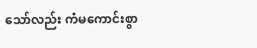သော်လည်း ကံမကောင်းစွာ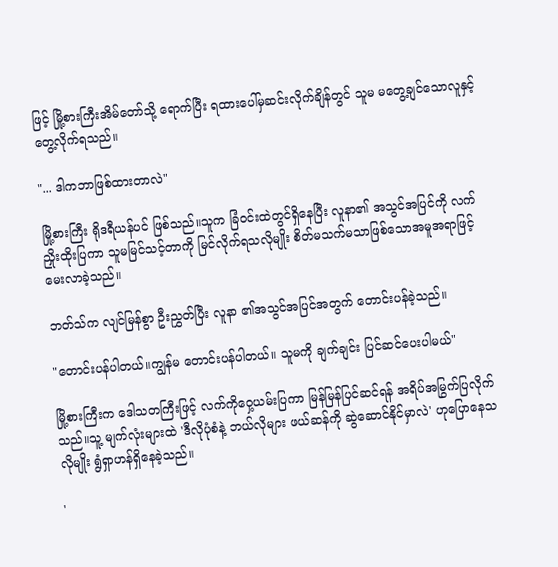ဖြင့် မြို့စားကြီးအိမ်တော်သို့ ရောက်ပြီး ရထားပေါ်မှဆင်းလိုက်ချိန်တွင် သူမ မတွေ့ချင်သောလူနှင့်တွေ့လိုက်ရသည်။

"... ဒါကဘာဖြစ်ထားတာလဲ"

မြို့စားကြီး ရိုဒရီယန်ပင် ဖြစ်သည်။သူက ခြံဝင်းထဲတွင်ရှိနေပြီး လူနာ၏ အသွင်အပြင်ကို လက်ညှိုးထိုးပြကာ သူမမြင်သင့်တာကို မြင်လိုက်ရသလိုမျိုး စိတ်မသက်မသာဖြစ်သောအမူအရာဖြင့် မေးလာခဲ့သည်။

ဘတ်သ်က လျင်မြန်စွာ ဦးညွှတ်ပြီး လူနာ ၏အသွင်အပြင်အတွက် တောင်းပန်ခဲ့သည်။

"တောင်းပန်ပါတယ်။ကျွန်မ တောင်းပန်ပါတယ်။ သူမကို ချက်ချင်း ပြင်ဆင်ပေးပါမယ်"

မြို့စားကြီးက ဒေါသတကြီးဖြင့် လက်ကိုဝှေ့ယမ်းပြကာ မြန်မြန်ပြင်ဆင်ရန် အရိပ်အမြွက်ပြလိုက်သည်။သူ့ မျက်လုံးများထဲ 'ဒီလိုပုံစံနဲ့ ဘယ်လိုများ ဖယ်ဆန်ကို ဆွဲဆောင်နိုင်မှာလဲ' ဟုပြောနေသလိုမျိုး ရွံရှာဟန်ရှိနေခဲ့သည်။

'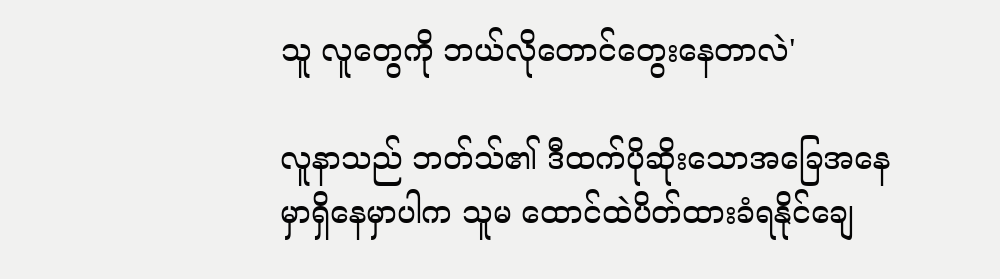သူ လူတွေကို ဘယ်လိုတောင်တွေးနေတာလဲ'

လူနာသည် ဘတ်သ်၏ ဒီထက်ပိုဆိုးသောအခြေအနေမှာရှိနေမှာပါက သူမ ထောင်ထဲပိတ်ထားခံရနိုင်ချေ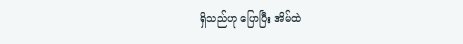ရှိသည်ဟု ပြောပြီး အိမ်ထဲ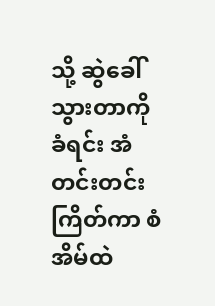သို့ ဆွဲခေါ်သွားတာကိုခံရင်း အံတင်းတင်းကြိတ်ကာ စံအိမ်ထဲ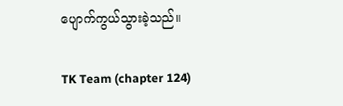ပျောက်ကွယ်သွားခဲ့သည်။

TK Team (chapter 124)